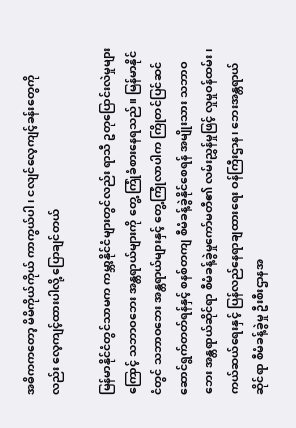အဓိကကတော့ မိမိကိုယ်ကိုယ် ကာကွယ်ပါ၊ ငလျင်လေ့ကျင့်ခန်းတွေကိုလည်း လေ့ကျင့်ထားပါလို့ ပြောချင်တယ်

မြန်မာနိုင်ငံတွင်သာမက ကမ္ဘာ့နိုင်ငံများတွင်လည်း ရာသီ ဥတုပြောင်းလဲမှုများကြောင့် သဘာဝဘေး အန္တရာယ်များကို တွေ့ ကြုံခံစားနေရသည်။ မြန်မာနိုင်ငံတွင် သဘာဝဘေး အန္တရာယ်များနှင့် တွေ့ကြုံလာပါက ကြိုတင်ပြင်ဆင် ဆောင်ရွက်တတ်ရန်နှင့် စနစ်တကျ စီမံခန့်ခွဲနိုင်စေရန် အမျိုးသား သဘာဝဘေး အန္တရာယ်ဆိုင်ရာ စီမံခန့်ခွဲမှုကော်မတီ၏ လမ်းညွှန်မှုဖြင့် လှုမှုဝန်ထမ်း၊ ကယ်ဆယ်ရေးနှင့် ပြန်လည်နေရာချထားရေး ဝန်ကြီးဌာန၊ ဘေးအန္တရာယ်ဆိုင်ရာ စီမံခန့်ခွဲမှု ဦးစီးဌာနအ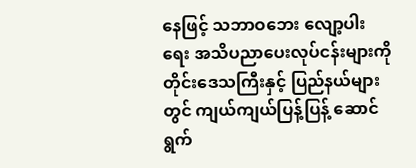နေဖြင့် သဘာဝဘေး လျော့ပါးရေး အသိပညာပေးလုပ်ငန်းများကို တိုင်းဒေသကြီးနှင့် ပြည်နယ်များတွင် ကျယ်ကျယ်ပြန့်ပြန့် ဆောင်ရွက်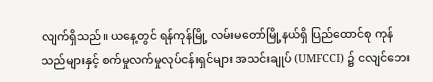လျက်ရှိသည်။ ယနေ့တွင် ရန်ကုန်မြို့ လမ်းမတော်မြို့နယ်ရှိ ပြည်ထောင်စု ကုန်သည်များနှင့် စက်မှုလက်မှုလုပ်ငန်းရှင်များ အသင်းချုပ် (UMFCCI) ၌ ငလျင်ဘေး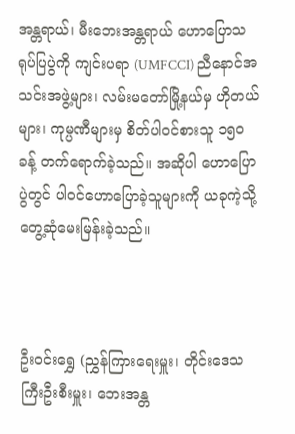အန္တရာယ်၊ မီးဘေးအန္တရာယ် ဟောပြောသရုပ်ပြပွဲကို ကျင်းပရာ (UMFCCI) ညီနောင်အသင်းအဖွဲ့များ၊ လမ်းမတော်မြို့နယ်မှ ဟိုတယ်များ၊ ကုမ္ပဏီများမှ စိတ်ပါဝင်စားသူ ၁၅၀ ခန့် တက်ရောက်ခဲ့သည်။ အဆိုပါ ဟောပြောပွဲတွင် ပါဝင်ဟောပြောခဲ့သူများကို ယခုကဲ့သို့ တွေ့ဆုံမေးမြန်းခဲ့သည်။



ဦးဝင်းရွှေ (ညွှန်ကြားရေးမှူး၊ တိုင်းဒေသကြီးဦးစီးမှူး၊ ဘေးအန္တ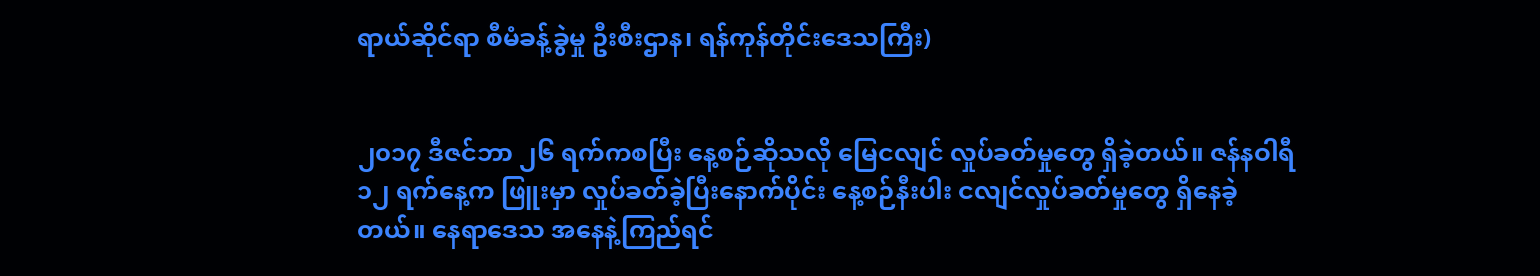ရာယ်ဆိုင်ရာ စီမံခန့်ခွဲမှု ဦးစီးဌာန၊ ရန်ကုန်တိုင်းဒေသကြီး)


၂၀၁၇ ဒီဇင်ဘာ ၂၆ ရက်ကစပြီး နေ့စဉ်ဆိုသလို မြေငလျင် လှုပ်ခတ်မှုတွေ ရှိခဲ့တယ်။ ဇန်နဝါရီ ၁၂ ရက်နေ့က ဖြူးမှာ လှုပ်ခတ်ခဲ့ပြီးနောက်ပိုင်း နေ့စဉ်နီးပါး ငလျင်လှုပ်ခတ်မှုတွေ ရှိနေခဲ့တယ်။ နေရာဒေသ အနေနဲ့ကြည်ရင်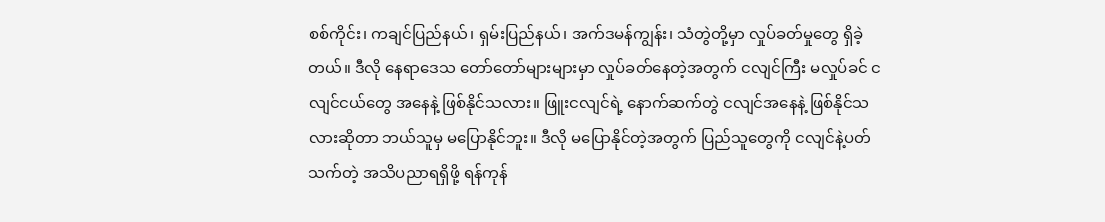စစ်ကိုင်း၊ ကချင်ပြည်နယ်၊ ရှမ်းပြည်နယ်၊ အက်ဒမန်ကျွန်း၊ သံတွဲတို့မှာ လှုပ်ခတ်မှုတွေ ရှိခဲ့တယ်။ ဒီလို နေရာဒေသ တော်တော်များများမှာ လှုပ်ခတ်နေတဲ့အတွက် ငလျင်ကြီး မလှုပ်ခင် ငလျင်ငယ်တွေ အနေနဲ့ ဖြစ်နိုင်သလား။ ဖြူးငလျင်ရဲ့ နောက်ဆက်တွဲ ငလျင်အနေနဲ့ ဖြစ်နိုင်သလားဆိုတာ ဘယ်သူမှ မပြောနိုင်ဘူး။ ဒီလို မပြောနိုင်တဲ့အတွက် ပြည်သူတွေကို ငလျင်နဲ့ပတ်သက်တဲ့ အသိပညာရရှိဖို့ ရန်ကုန်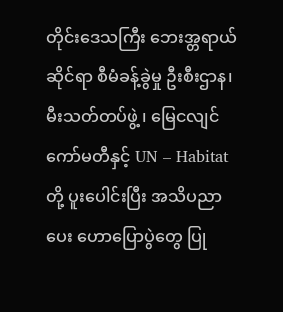တိုင်းဒေသကြီး ဘေးအ္တရာယ်ဆိုင်ရာ စီမံခန့်ခွဲမှု ဦးစီးဌာန၊ မီးသတ်တပ်ဖွဲ့ ၊ မြေငလျင်ကော်မတီနှင့် UN – Habitat တို့ ပူးပေါင်းပြီး အသိပညာပေး ဟောပြောပွဲတွေ ပြု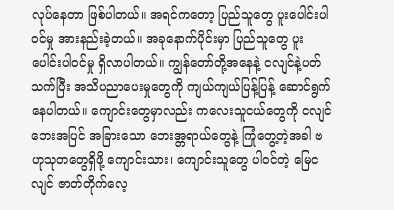လုပ်နေတာ ဖြစ်ပါတယ်။ အရင်ကတော့ ပြည်သူတွေ ပူးပေါင်းပါဝင်မှု အားနည်းခဲ့တယ်။ အခုနောက်ပိုင်းမှာ ပြည်သူတွေ ပူးပေါင်းပါဝင်မှု ရှိလာပါတယ်။ ကျွန်တော်တို့အနေနဲ့ ငလျင်နဲ့ပတ်သက်ပြီး အသိပညာပေးမှုတွေကို ကျယ်ကျယ်ပြန့်ပြန့် ဆောင်ရွက်နေပါတယ်။ ကျောင်းတွေမှာလည်း ကလေးသူငယ်တွေကို ငလျင်ဘေးအပြင် အခြားသော ဘေးအ္တရာယ်တွေနဲ့ ကြုံတွေ့တဲ့အခါ ဗဟုသုတတွေရှိဖို့ ကျောင်းသား၊ ကျောင်းသူတွေ ပါဝင်တဲ့ မြေငလျင် ဇာတ်တိုက်လေ့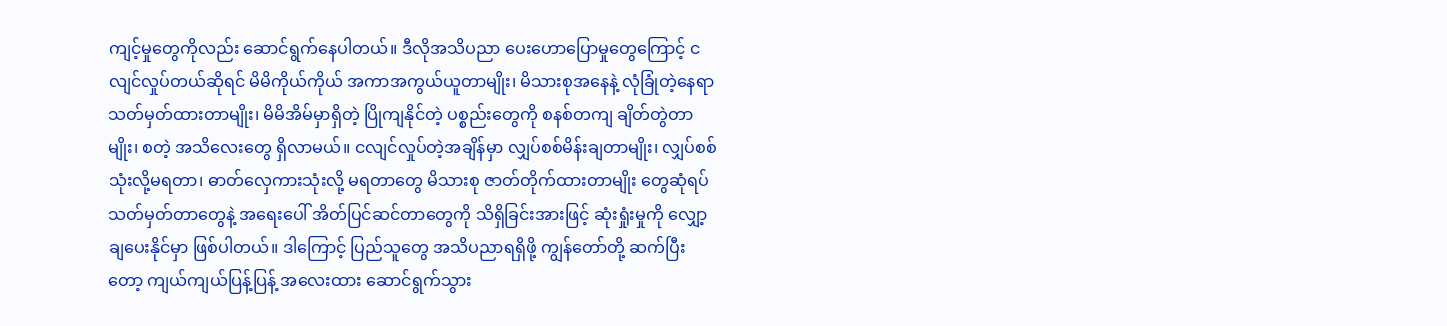ကျင့်မှုတွေကိုလည်း ဆောင်ရွက်နေပါတယ်။ ဒီလိုအသိပညာ ပေးဟောပြောမှုတွေကြောင့် ငလျင်လှုပ်တယ်ဆိုရင် မိမိကိုယ်ကိုယ် အကာအကွယ်ယူတာမျိုး၊ မိသားစုအနေနဲ့ လုံခြုံတဲ့နေရာ သတ်မှတ်ထားတာမျိုး၊ မိမိအိမ်မှာရှိတဲ့ ပြိုကျနိုင်တဲ့ ပစ္စည်းတွေကို စနစ်တကျ ချိတ်တွဲတာမျိုး၊ စတဲ့ အသိလေးတွေ ရှိလာမယ်။ ငလျင်လှုပ်တဲ့အချိန်မှာ လျှပ်စစ်မိန်းချတာမျိုး၊ လျှပ်စစ်သုံးလို့မရတာ၊ ဓာတ်လှေကားသုံးလို့ မရတာတွေ မိသားစု ဇာတ်တိုက်ထားတာမျိုး တွေဆုံရပ် သတ်မှတ်တာတွေနဲ့ အရေးပေါ် အိတ်ပြင်ဆင်တာတွေကို သိရှိခြင်းအားဖြင့် ဆုံးရှုံးမှုကို လျှော့ချပေးနိုင်မှာ ဖြစ်ပါတယ်။ ဒါကြောင့် ပြည်သူတွေ အသိပညာရရှိဖို့ ကျွန်တော်တို့ ဆက်ပြီးတော့ ကျယ်ကျယ်ပြန့်ပြန့် အလေးထား ဆောင်ရွက်သွား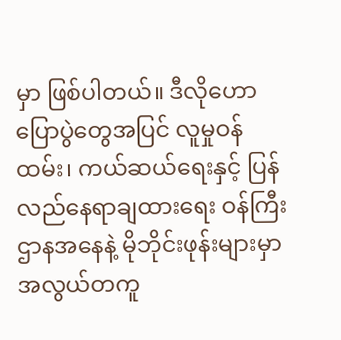မှာ ဖြစ်ပါတယ်။ ဒီလိုဟောပြောပွဲတွေအပြင် လူမှုဝန်ထမ်း၊ ကယ်ဆယ်ရေးနှင့် ပြန်လည်နေရာချထားရေး ဝန်ကြီးဌာနအနေနဲ့ မိုဘိုင်းဖုန်းများမှာ အလွယ်တကူ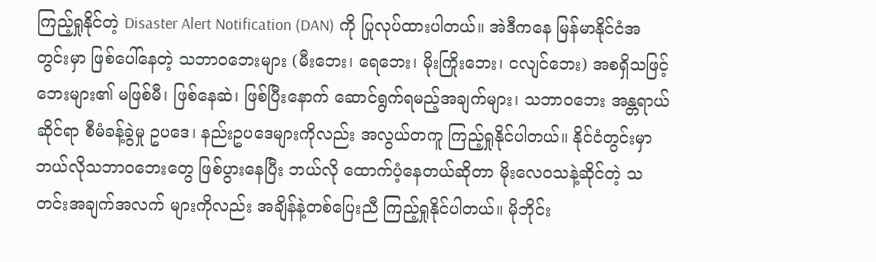ကြည့်ရှုနိုင်တဲ့ Disaster Alert Notification (DAN) ကို ပြုလုပ်ထားပါတယ်။ အဲဒီကနေ မြန်မာနိုင်ငံအတွင်းမှာ ဖြစ်ပေါ်နေတဲ့ သဘာဝဘေးများ (မီးဘေး၊ ရေဘေး၊ မိုးကြိုးဘေး၊ ငလျင်ဘေး) အစရှိသဖြင့် ဘေးများ၏ မဖြစ်မီ၊ ဖြစ်နေဆဲ၊ ဖြစ်ပြီးနောက် ဆောင်ရွက်ရမည့်အချက်များ၊ သဘာဝဘေး အန္တရာယ်ဆိုင်ရာ စီမံခန့်ခွဲမှု ဥပဒေ၊ နည်းဥပဒေများကိုလည်း အလွယ်တကူ ကြည့်ရှုနိုင်ပါတယ်။ နိုင်ငံတွင်းမှာ ဘယ်လိုသဘာဝဘေးတွေ ဖြစ်ပွားနေပြီး ဘယ်လို ထောက်ပံ့နေတယ်ဆိုတာ မိုးလေဝသနဲ့ဆိုင်တဲ့ သတင်းအချက်အလက် များကိုလည်း အချိန်နဲ့တစ်ပြေးညီ ကြည့်ရှုနိုင်ပါတယ်။ မိုဘိုင်း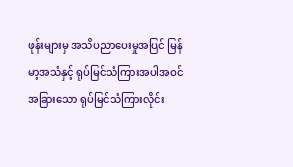ဖုန်းများမှ အသိပညာပေးမှုအပြင် မြန်မာ့အသံနှင့် ရုပ်မြင်သံကြားအပါအဝင် အခြားသော ရုပ်မြင်သံကြားလိုင်း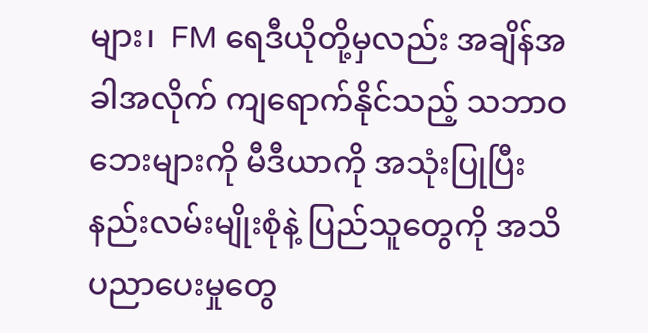များ၊  FM ရေဒီယိုတို့မှလည်း အချိန်အခါအလိုက် ကျရောက်နိုင်သည့် သဘာဝဘေးများကို မီဒီယာကို အသုံးပြုပြီး နည်းလမ်းမျိုးစုံနဲ့ ပြည်သူတွေကို အသိပညာပေးမှုတွေ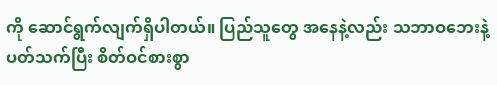ကို ဆောင်ရွက်လျက်ရှိပါတယ်။ ပြည်သူတွေ အနေနဲ့လည်း သဘာဝဘေးနဲ့ ပတ်သက်ပြီး စိတ်ဝင်စားစွာ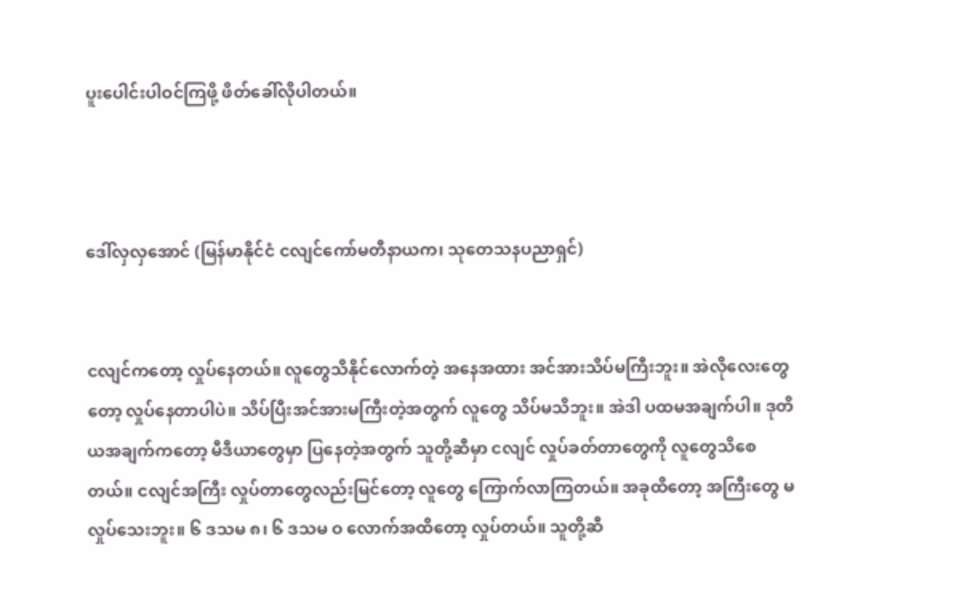ပူးပေါင်းပါဝင်ကြဖို့ ဖိတ်ခေါ်လိုပါတယ်။



ဒေါ်လှလှအောင် (မြန်မာနိုင်ငံ ငလျင်ကော်မတီနာယက၊ သုတေသနပညာရှင်)


ငလျင်ကတော့ လှုပ်နေတယ်။ လူတွေသိနိုင်လောက်တဲ့ အနေအထား အင်အားသိပ်မကြီးဘူး။ အဲလိုလေးတွေတော့ လှုပ်နေတာပါပဲ။ သိပ်ပြီးအင်အားမကြီးတဲ့အတွက် လူတွေ သိပ်မသိဘူး။ အဲဒါ ပထမအချက်ပါ။ ဒုတိယအချက်ကတော့ မီဒီယာတွေမှာ ပြနေတဲ့အတွက် သူတို့ဆီမှာ ငလျင် လှုပ်ခတ်တာတွေကို လူတွေသိစေတယ်။ ငလျင်အကြီး လှုပ်တာတွေလည်းမြင်တော့ လူတွေ ကြောက်လာကြတယ်။ အခုထိတော့ အကြီးတွေ မလှုပ်သေးဘူး။ ၆ ဒသမ ၈၊ ၆ ဒသမ ဝ လောက်အထိတော့ လှုပ်တယ်။ သူတို့ဆီ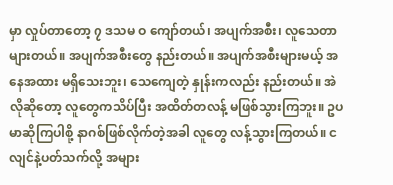မှာ လှုပ်တာတော့ ၇ ဒသမ ဝ ကျော်တယ်၊ အပျက်အစီး၊ လူသေတာများတယ်။ အပျက်အစီးတွေ နည်းတယ်။ အပျက်အစီးများမယ့် အနေအထား မရှိသေးဘူး၊ သေကျေတဲ့ နှုန်းကလည်း နည်းတယ်။ အဲလိုဆိုတော့ လူတွေကသိပ်ပြီး အထိတ်တလန့် မဖြစ်သွားကြဘူး။ ဥပမာဆိုကြပါစို့ နာဂစ်ဖြစ်လိုက်တဲ့အခါ လူတွေ လန့်သွားကြတယ်။ ငလျင်နဲ့ပတ်သက်လို့ အများ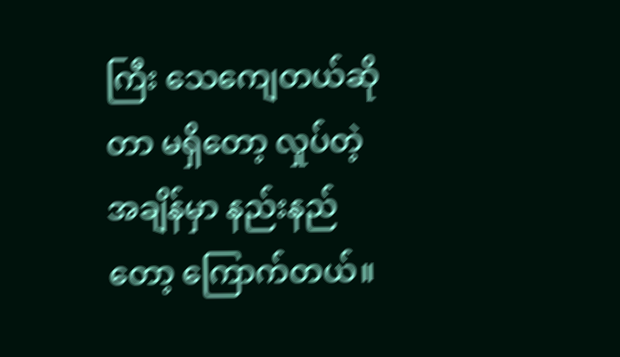ကြီး သေကျေတယ်ဆိုတာ မရှိတော့ လှုပ်တဲ့အချိန်မှာ နည်းနည်တော့ ကြောက်တယ်။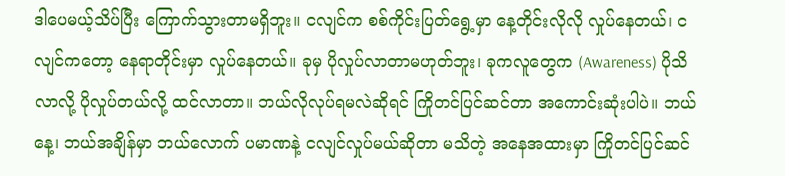ဒါပေမယ့်သိပ်ပြီး ကြောက်သွားတာမရှိဘူး။ ငလျင်က စစ်ကိုင်းပြတ်ရွေ့မှာ နေ့တိုင်းလိုလို လှုပ်နေတယ်၊ ငလျင်ကတော့ နေရာတိုင်းမှာ လှုပ်နေတယ်။ ခုမှ ပိုလှုပ်လာတာမဟုတ်ဘူး၊ ခုကလူတွေက (Awareness) ပိုသိလာလို့ ပိုလှုပ်တယ်လို့ ထင်လာတာ။ ဘယ်လိုလုပ်ရမလဲဆိုရင် ကြိုတင်ပြင်ဆင်တာ အကောင်းဆုံးပါပဲ။ ဘယ်နေ့၊ ဘယ်အချိန်မှာ ဘယ်လောက် ပမာဏနဲ့ ငလျင်လှုပ်မယ်ဆိုတာ မသိတဲ့ အနေအထားမှာ ကြိုတင်ပြင်ဆင်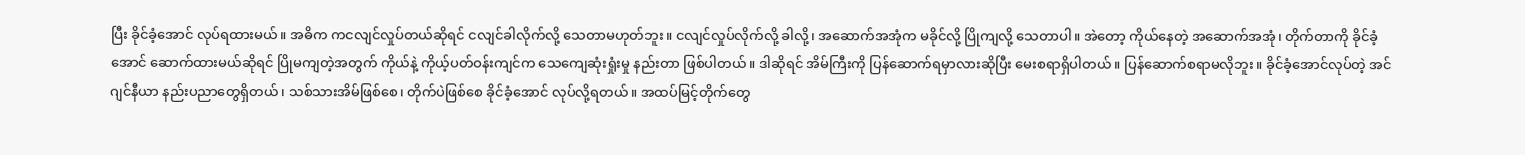ပြီး ခိုင်ခံ့အောင် လုပ်ရထားမယ်။ အဓိက ကငလျင်လှုပ်တယ်ဆိုရင် ငလျင်ခါလိုက်လို့ သေတာမဟုတ်ဘူး။ ငလျင်လှုပ်လိုက်လို့ ခါလို့၊ အဆောက်အအုံက မခိုင်လို့ ပြိုကျလို့ သေတာပါ။ အဲတော့ ကိုယ်နေတဲ့ အဆောက်အအုံ၊ တိုက်တာကို ခိုင်ခံ့အောင် ဆောက်ထားမယ်ဆိုရင် ပြိုမကျတဲ့အတွက် ကိုယ်နဲ့ ကိုယ့်ပတ်ဝန်းကျင်က သေကျေဆုံးရှုံးမှု နည်းတာ ဖြစ်ပါတယ်။ ဒါဆိုရင် အိမ်ကြီးကို ပြန်ဆောက်ရမှာလားဆိုပြီး မေးစရာရှိပါတယ်။ ပြန်ဆောက်စရာမလိုဘူး။ ခိုင်ခံ့အောင်လုပ်တဲ့ အင်ဂျင်နီယာ နည်းပညာတွေရှိတယ်၊ သစ်သားအိမ်ဖြစ်စေ၊ တိုက်ပဲဖြစ်စေ ခိုင်ခံ့အောင် လုပ်လို့ရတယ်။ အထပ်မြင့်တိုက်တွေ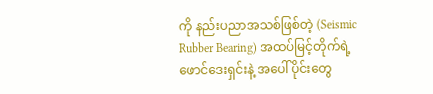ကို နည်းပညာအသစ်ဖြစ်တဲ့ (Seismic Rubber Bearing) အထပ်မြင့်တိုက်ရဲ့ ဖောင်ဒေးရှင်းနဲ့ အပေါ်ပိုင်းတွေ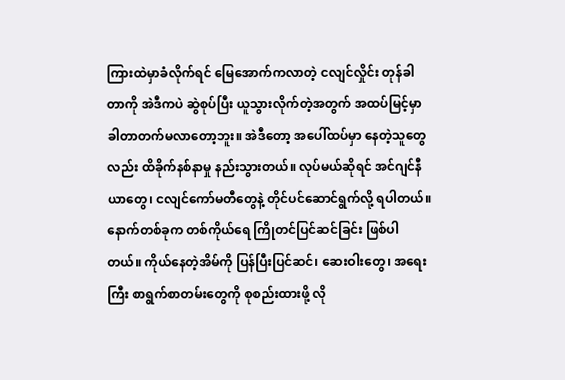ကြားထဲမှာခံလိုက်ရင် မြေအောက်ကလာတဲ့ ငလျင်လှိုင်း တုန်ခါတာကို အဲဒီကပဲ ဆွဲစုပ်ပြီး ယူသွားလိုက်တဲ့အတွက် အထပ်မြင့်မှာ ခါတာတက်မလာတော့ဘူး။ အဲဒီတော့ အပေါ်ထပ်မှာ နေတဲ့သူတွေလည်း ထိခိုက်နစ်နာမှု နည်းသွားတယ်။ လုပ်မယ်ဆိုရင် အင်ဂျင်နီယာတွေ၊ ငလျင်ကော်မတီတွေနဲ့ တိုင်ပင်ဆောင်ရွက်လို့ ရပါတယ်။ နောက်တစ်ခုက တစ်ကိုယ်ရေ ကြိုတင်ပြင်ဆင်ခြင်း ဖြစ်ပါတယ်။ ကိုယ်နေတဲ့အိမ်ကို ပြန်ပြီးပြင်ဆင်၊ ဆေးဝါးတွေ၊ အရေးကြီး စာရွက်စာတမ်းတွေကို စုစည်းထားဖို့ လို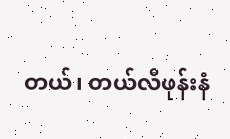တယ်၊ တယ်လီဖုန်းနံ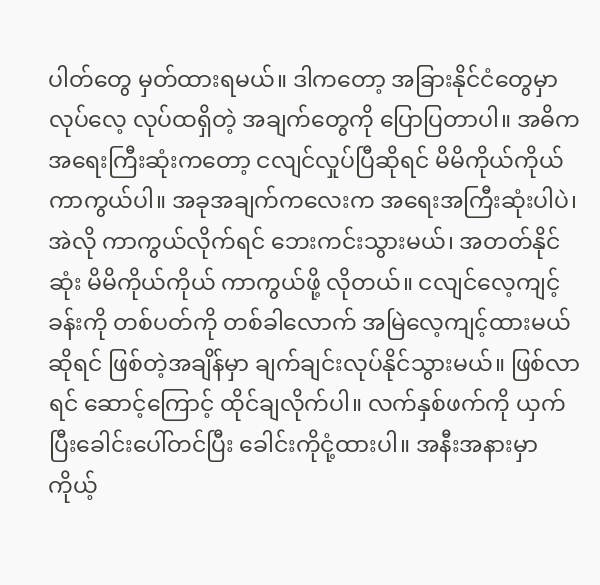ပါတ်တွေ မှတ်ထားရမယ်။ ဒါကတော့ အခြားနိုင်ငံတွေမှာ လုပ်လေ့ လုပ်ထရှိတဲ့ အချက်တွေကို ပြောပြတာပါ။ အဓိက အရေးကြီးဆုံးကတော့ ငလျင်လှုပ်ပြီဆိုရင် မိမိကိုယ်ကိုယ် ကာကွယ်ပါ။ အခုအချက်ကလေးက အရေးအကြီးဆုံးပါပဲ၊ အဲလို ကာကွယ်လိုက်ရင် ဘေးကင်းသွားမယ်၊ အတတ်နိုင်ဆုံး မိမိကိုယ်ကိုယ် ကာကွယ်ဖို့ လိုတယ်။ ငလျင်လေ့ကျင့်ခန်းကို တစ်ပတ်ကို တစ်ခါလောက် အမြဲလေ့ကျင့်ထားမယ်ဆိုရင် ဖြစ်တဲ့အချိန်မှာ ချက်ချင်းလုပ်နိုင်သွားမယ်။ ဖြစ်လာရင် ဆောင့်ကြောင့် ထိုင်ချလိုက်ပါ။ လက်နှစ်ဖက်ကို ယှက်ပြီးခေါင်းပေါ်တင်ပြီး ခေါင်းကိုငုံ့ထားပါ။ အနီးအနားမှာ ကိုယ့်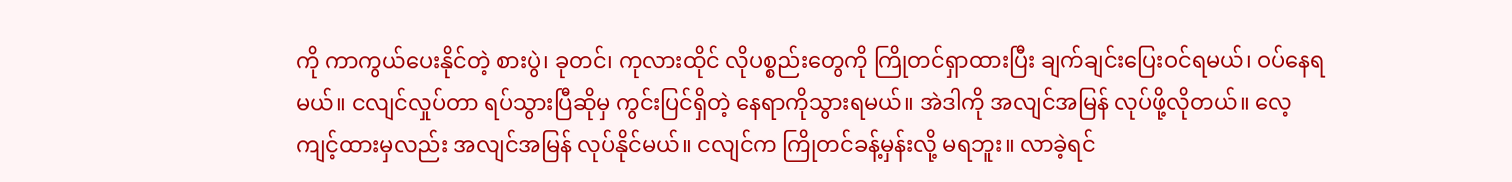ကို ကာကွယ်ပေးနိုင်တဲ့ စားပွဲ၊ ခုတင်၊ ကုလားထိုင် လိုပစ္စည်းတွေကို ကြိုတင်ရှာထားပြီး ချက်ချင်းပြေးဝင်ရမယ်၊ ဝပ်နေရမယ်။ ငလျင်လှုပ်တာ ရပ်သွားပြီဆိုမှ ကွင်းပြင်ရှိတဲ့ နေရာကိုသွားရမယ်။ အဲဒါကို အလျင်အမြန် လုပ်ဖို့လိုတယ်။ လေ့ကျင့်ထားမှလည်း အလျင်အမြန် လုပ်နိုင်မယ်။ ငလျင်က ကြိုတင်ခန့်မှန်းလို့ မရဘူး။ လာခဲ့ရင်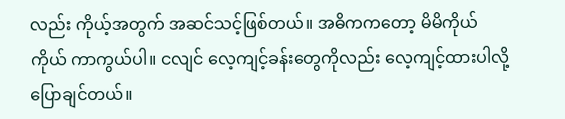လည်း ကိုယ့်အတွက် အဆင်သင့်ဖြစ်တယ်။ အဓိကကတော့ မိမိကိုယ်ကိုယ် ကာကွယ်ပါ။ ငလျင် လေ့ကျင့်ခန်းတွေကိုလည်း လေ့ကျင့်ထားပါလို့ ပြောချင်တယ်။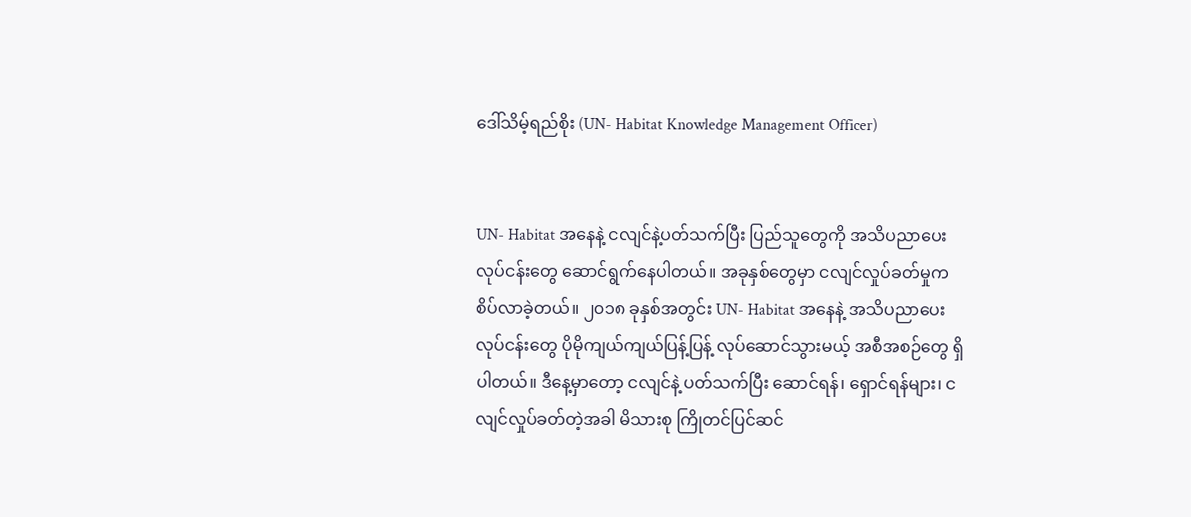ဒေါ်သိမ့်ရည်စိုး (UN- Habitat Knowledge Management Officer)


UN- Habitat အနေနဲ့ ငလျင်နဲ့ပတ်သက်ပြီး ပြည်သူတွေကို အသိပညာပေးလုပ်ငန်းတွေ ဆောင်ရွက်နေပါတယ်။ အခုနှစ်တွေမှာ ငလျင်လှုပ်ခတ်မှုက စိပ်လာခဲ့တယ်။ ၂၀၁၈ ခုနှစ်အတွင်း UN- Habitat အနေနဲ့ အသိပညာပေး လုပ်ငန်းတွေ ပိုမိုကျယ်ကျယ်ပြန့်ပြန့် လုပ်ဆောင်သွားမယ့် အစီအစဉ်တွေ ရှိပါတယ်။ ဒီနေ့မှာတော့ ငလျင်နဲ့ ပတ်သက်ပြီး ဆောင်ရန်၊ ရှောင်ရန်များ၊ ငလျင်လှုပ်ခတ်တဲ့အခါ မိသားစု ကြိုတင်ပြင်ဆင်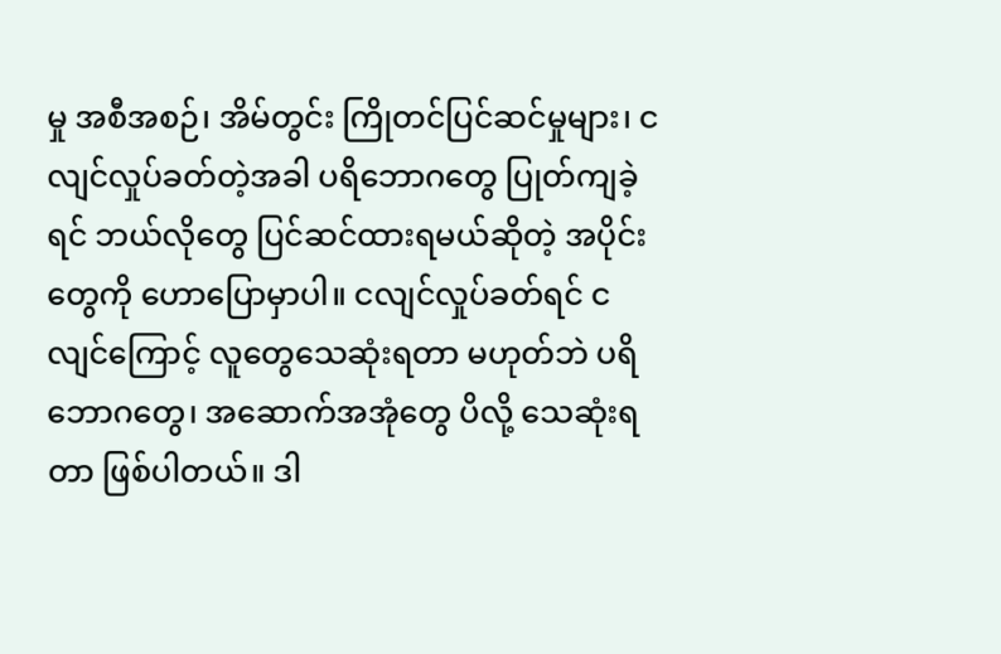မှု အစီအစဉ်၊ အိမ်တွင်း ကြိုတင်ပြင်ဆင်မှုများ၊ ငလျင်လှုပ်ခတ်တဲ့အခါ ပရိဘောဂတွေ ပြုတ်ကျခဲ့ရင် ဘယ်လိုတွေ ပြင်ဆင်ထားရမယ်ဆိုတဲ့ အပိုင်းတွေကို ဟောပြောမှာပါ။ ငလျင်လှုပ်ခတ်ရင် ငလျင်ကြောင့် လူတွေသေဆုံးရတာ မဟုတ်ဘဲ ပရိဘောဂတွေ၊ အဆောက်အအုံတွေ ပိလို့ သေဆုံးရတာ ဖြစ်ပါတယ်။ ဒါ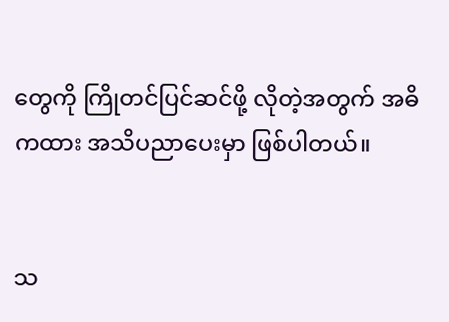တွေကို ကြိုတင်ပြင်ဆင်ဖို့ လိုတဲ့အတွက် အဓိကထား အသိပညာပေးမှာ ဖြစ်ပါတယ်။


သ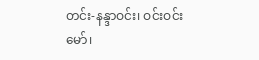တင်း-နန္ဒာဝင်း၊ ဝင်းဝင်းမော်၊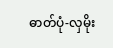ဓာတ်ပုံ-လှမိုး